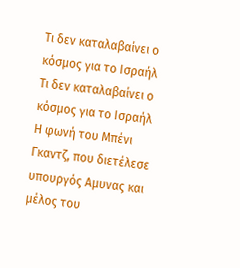Τι δεν καταλαβαίνει ο κόσμος για το Ισραήλ
Τι δεν καταλαβαίνει ο κόσμος για το Ισραήλ
Η φωνή του Μπένι Γκαντζ, που διετέλεσε υπουργός Αμυνας και μέλος του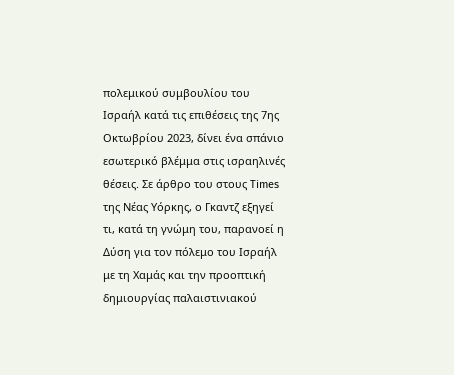πολεμικού συμβουλίου του Ισραήλ κατά τις επιθέσεις της 7ης Οκτωβρίου 2023, δίνει ένα σπάνιο εσωτερικό βλέμμα στις ισραηλινές θέσεις. Σε άρθρο του στους Times της Νέας Υόρκης, ο Γκαντζ εξηγεί τι, κατά τη γνώμη του, παρανοεί η Δύση για τον πόλεμο του Ισραήλ με τη Χαμάς και την προοπτική δημιουργίας παλαιστινιακού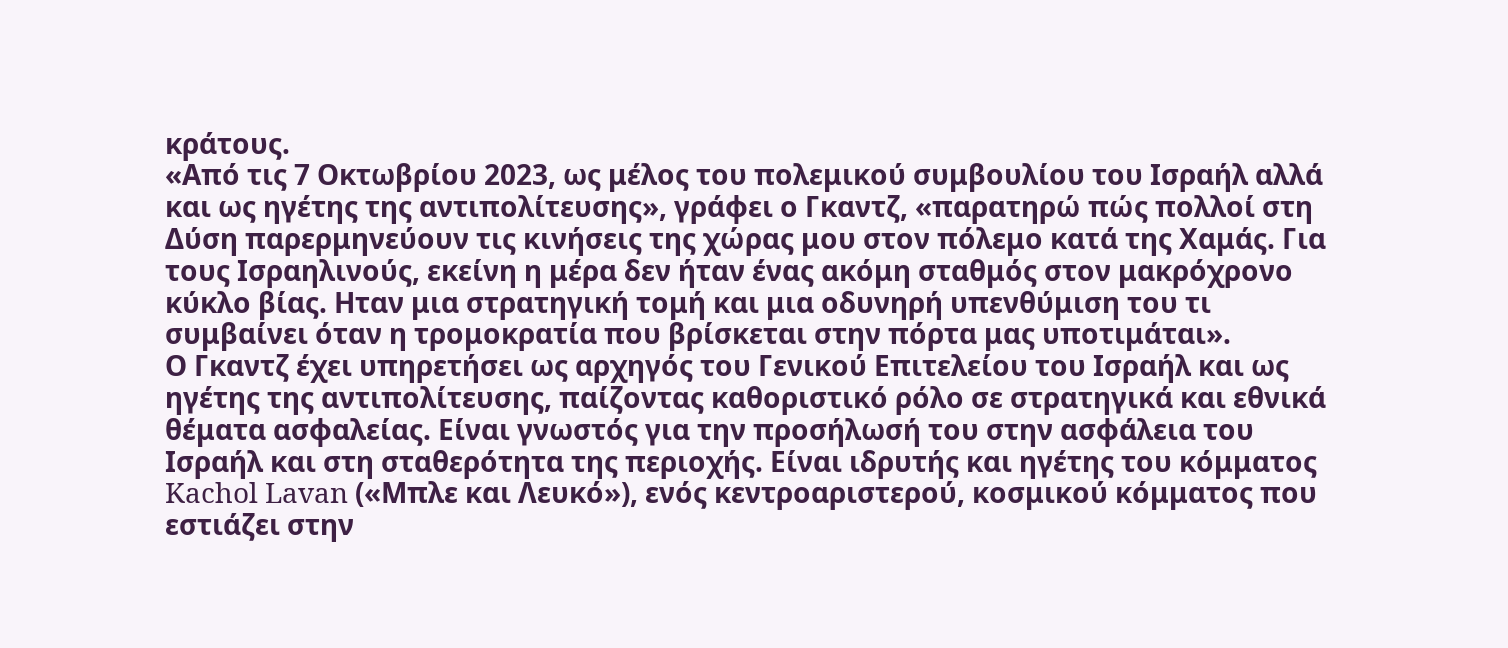κράτους.
«Από τις 7 Οκτωβρίου 2023, ως μέλος του πολεμικού συμβουλίου του Ισραήλ αλλά και ως ηγέτης της αντιπολίτευσης», γράφει ο Γκαντζ, «παρατηρώ πώς πολλοί στη Δύση παρερμηνεύουν τις κινήσεις της χώρας μου στον πόλεμο κατά της Χαμάς. Για τους Ισραηλινούς, εκείνη η μέρα δεν ήταν ένας ακόμη σταθμός στον μακρόχρονο κύκλο βίας. Ηταν μια στρατηγική τομή και μια οδυνηρή υπενθύμιση του τι συμβαίνει όταν η τρομοκρατία που βρίσκεται στην πόρτα μας υποτιμάται».
Ο Γκαντζ έχει υπηρετήσει ως αρχηγός του Γενικού Επιτελείου του Ισραήλ και ως ηγέτης της αντιπολίτευσης, παίζοντας καθοριστικό ρόλο σε στρατηγικά και εθνικά θέματα ασφαλείας. Είναι γνωστός για την προσήλωσή του στην ασφάλεια του Ισραήλ και στη σταθερότητα της περιοχής. Είναι ιδρυτής και ηγέτης του κόμματος Kachol Lavan («Μπλε και Λευκό»), ενός κεντροαριστερού, κοσμικού κόμματος που εστιάζει στην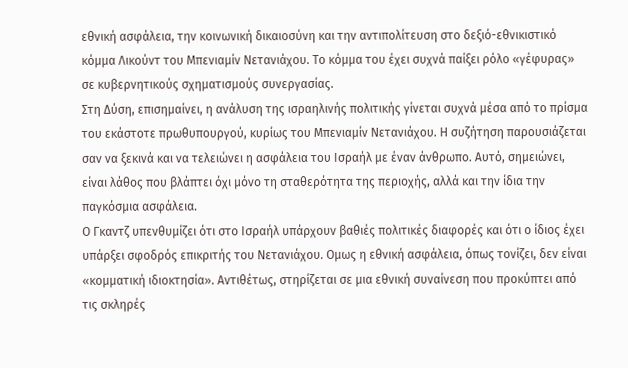εθνική ασφάλεια, την κοινωνική δικαιοσύνη και την αντιπολίτευση στο δεξιό-εθνικιστικό κόμμα Λικούντ του Μπενιαμίν Νετανιάχου. Το κόμμα του έχει συχνά παίξει ρόλο «γέφυρας» σε κυβερνητικούς σχηματισμούς συνεργασίας.
Στη Δύση, επισημαίνει, η ανάλυση της ισραηλινής πολιτικής γίνεται συχνά μέσα από το πρίσμα του εκάστοτε πρωθυπουργού, κυρίως του Μπενιαμίν Νετανιάχου. Η συζήτηση παρουσιάζεται σαν να ξεκινά και να τελειώνει η ασφάλεια του Ισραήλ με έναν άνθρωπο. Αυτό, σημειώνει, είναι λάθος που βλάπτει όχι μόνο τη σταθερότητα της περιοχής, αλλά και την ίδια την παγκόσμια ασφάλεια.
Ο Γκαντζ υπενθυμίζει ότι στο Ισραήλ υπάρχουν βαθιές πολιτικές διαφορές και ότι ο ίδιος έχει υπάρξει σφοδρός επικριτής του Νετανιάχου. Ομως η εθνική ασφάλεια, όπως τονίζει, δεν είναι «κομματική ιδιοκτησία». Αντιθέτως, στηρίζεται σε μια εθνική συναίνεση που προκύπτει από τις σκληρές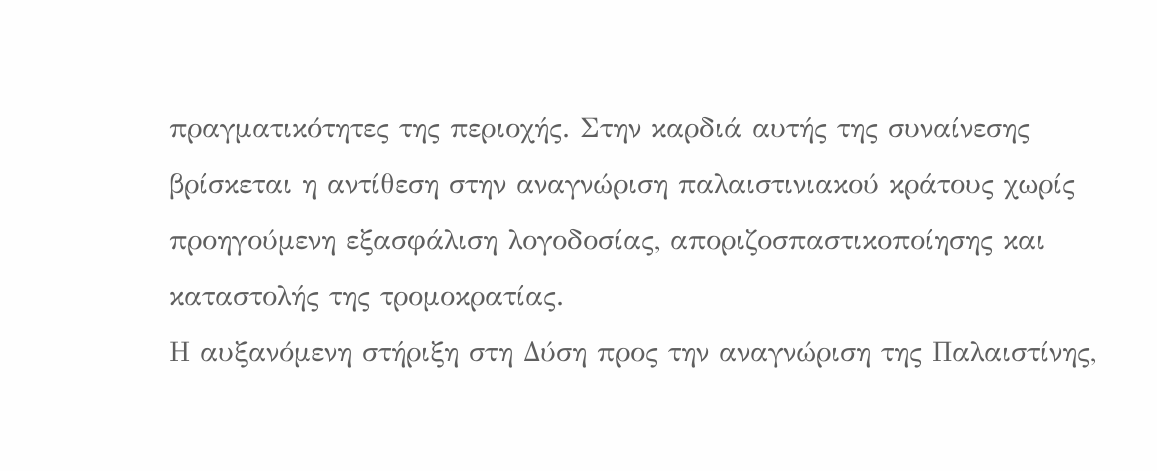πραγματικότητες της περιοχής. Στην καρδιά αυτής της συναίνεσης βρίσκεται η αντίθεση στην αναγνώριση παλαιστινιακού κράτους χωρίς προηγούμενη εξασφάλιση λογοδοσίας, αποριζοσπαστικοποίησης και καταστολής της τρομοκρατίας.
Η αυξανόμενη στήριξη στη Δύση προς την αναγνώριση της Παλαιστίνης,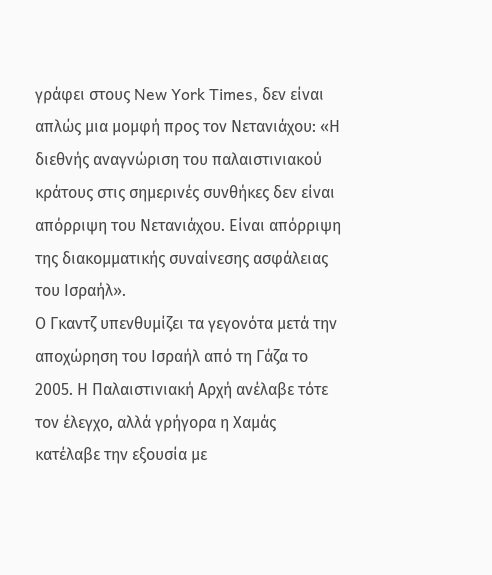γράφει στους New York Times, δεν είναι απλώς μια μομφή προς τον Νετανιάχου: «Η διεθνής αναγνώριση του παλαιστινιακού κράτους στις σημερινές συνθήκες δεν είναι απόρριψη του Νετανιάχου. Είναι απόρριψη της διακομματικής συναίνεσης ασφάλειας του Ισραήλ».
Ο Γκαντζ υπενθυμίζει τα γεγονότα μετά την αποχώρηση του Ισραήλ από τη Γάζα το 2005. Η Παλαιστινιακή Αρχή ανέλαβε τότε τον έλεγχο, αλλά γρήγορα η Χαμάς κατέλαβε την εξουσία με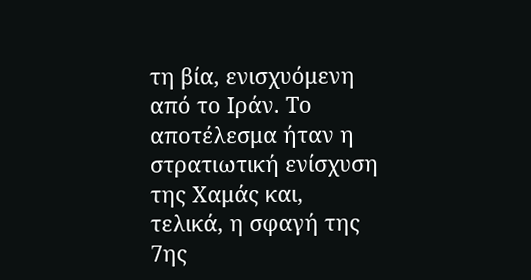τη βία, ενισχυόμενη από το Ιράν. Το αποτέλεσμα ήταν η στρατιωτική ενίσχυση της Χαμάς και, τελικά, η σφαγή της 7ης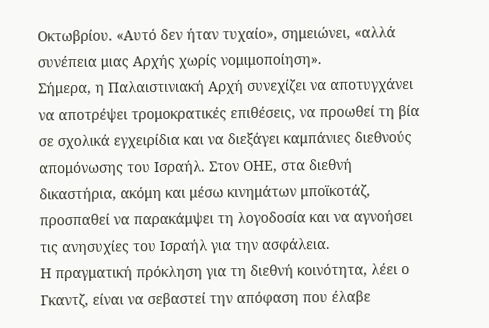Οκτωβρίου. «Αυτό δεν ήταν τυχαίο», σημειώνει, «αλλά συνέπεια μιας Αρχής χωρίς νομιμοποίηση».
Σήμερα, η Παλαιστινιακή Αρχή συνεχίζει να αποτυγχάνει να αποτρέψει τρομοκρατικές επιθέσεις, να προωθεί τη βία σε σχολικά εγχειρίδια και να διεξάγει καμπάνιες διεθνούς απομόνωσης του Ισραήλ. Στον ΟΗΕ, στα διεθνή δικαστήρια, ακόμη και μέσω κινημάτων μποϊκοτάζ, προσπαθεί να παρακάμψει τη λογοδοσία και να αγνοήσει τις ανησυχίες του Ισραήλ για την ασφάλεια.
Η πραγματική πρόκληση για τη διεθνή κοινότητα, λέει ο Γκαντζ, είναι να σεβαστεί την απόφαση που έλαβε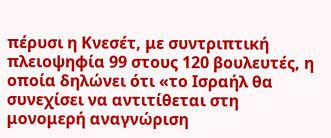πέρυσι η Κνεσέτ, με συντριπτική πλειοψηφία 99 στους 120 βουλευτές, η οποία δηλώνει ότι «το Ισραήλ θα συνεχίσει να αντιτίθεται στη μονομερή αναγνώριση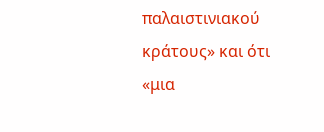παλαιστινιακού κράτους» και ότι «μια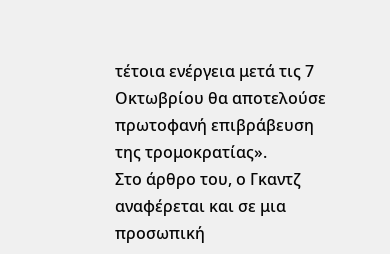τέτοια ενέργεια μετά τις 7 Οκτωβρίου θα αποτελούσε πρωτοφανή επιβράβευση της τρομοκρατίας».
Στο άρθρο του, ο Γκαντζ αναφέρεται και σε μια προσωπική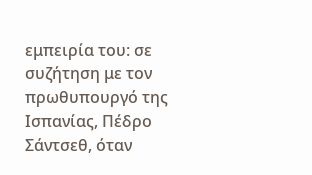εμπειρία του: σε συζήτηση με τον πρωθυπουργό της Ισπανίας, Πέδρο Σάντσεθ, όταν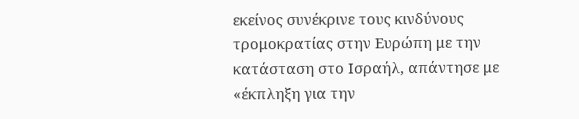εκείνος συνέκρινε τους κινδύνους τρομοκρατίας στην Ευρώπη με την κατάσταση στο Ισραήλ, απάντησε με «έκπληξη για την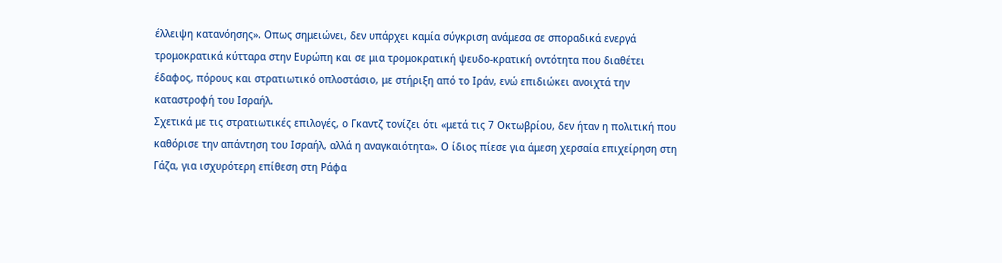έλλειψη κατανόησης». Οπως σημειώνει, δεν υπάρχει καμία σύγκριση ανάμεσα σε σποραδικά ενεργά τρομοκρατικά κύτταρα στην Ευρώπη και σε μια τρομοκρατική ψευδο-κρατική οντότητα που διαθέτει έδαφος, πόρους και στρατιωτικό οπλοστάσιο, με στήριξη από το Ιράν, ενώ επιδιώκει ανοιχτά την καταστροφή του Ισραήλ.
Σχετικά με τις στρατιωτικές επιλογές, ο Γκαντζ τονίζει ότι «μετά τις 7 Οκτωβρίου, δεν ήταν η πολιτική που καθόρισε την απάντηση του Ισραήλ, αλλά η αναγκαιότητα». Ο ίδιος πίεσε για άμεση χερσαία επιχείρηση στη Γάζα, για ισχυρότερη επίθεση στη Ράφα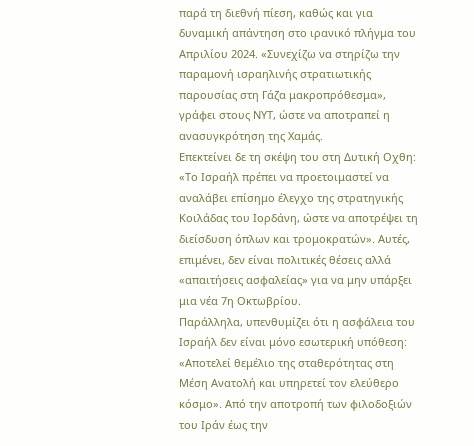παρά τη διεθνή πίεση, καθώς και για δυναμική απάντηση στο ιρανικό πλήγμα του Απριλίου 2024. «Συνεχίζω να στηρίζω την παραμονή ισραηλινής στρατιωτικής παρουσίας στη Γάζα μακροπρόθεσμα», γράφει στους ΝΥΤ, ώστε να αποτραπεί η ανασυγκρότηση της Χαμάς.
Επεκτείνει δε τη σκέψη του στη Δυτική Οχθη: «Το Ισραήλ πρέπει να προετοιμαστεί να αναλάβει επίσημο έλεγχο της στρατηγικής Κοιλάδας του Ιορδάνη, ώστε να αποτρέψει τη διείσδυση όπλων και τρομοκρατών». Αυτές, επιμένει, δεν είναι πολιτικές θέσεις αλλά «απαιτήσεις ασφαλείας» για να μην υπάρξει μια νέα 7η Οκτωβρίου.
Παράλληλα, υπενθυμίζει ότι η ασφάλεια του Ισραήλ δεν είναι μόνο εσωτερική υπόθεση: «Αποτελεί θεμέλιο της σταθερότητας στη Μέση Ανατολή και υπηρετεί τον ελεύθερο κόσμο». Από την αποτροπή των φιλοδοξιών του Ιράν έως την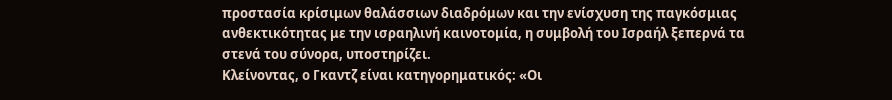προστασία κρίσιμων θαλάσσιων διαδρόμων και την ενίσχυση της παγκόσμιας ανθεκτικότητας με την ισραηλινή καινοτομία, η συμβολή του Ισραήλ ξεπερνά τα στενά του σύνορα, υποστηρίζει.
Κλείνοντας, ο Γκαντζ είναι κατηγορηματικός: «Οι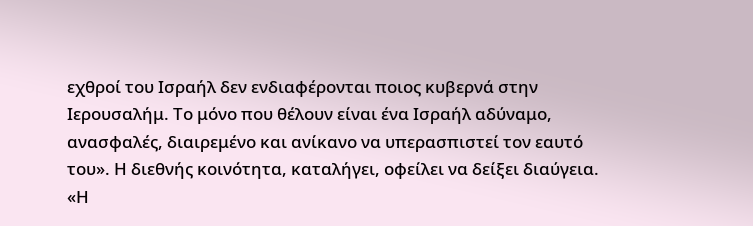εχθροί του Ισραήλ δεν ενδιαφέρονται ποιος κυβερνά στην Ιερουσαλήμ. Το μόνο που θέλουν είναι ένα Ισραήλ αδύναμο, ανασφαλές, διαιρεμένο και ανίκανο να υπερασπιστεί τον εαυτό του». Η διεθνής κοινότητα, καταλήγει, οφείλει να δείξει διαύγεια. «Η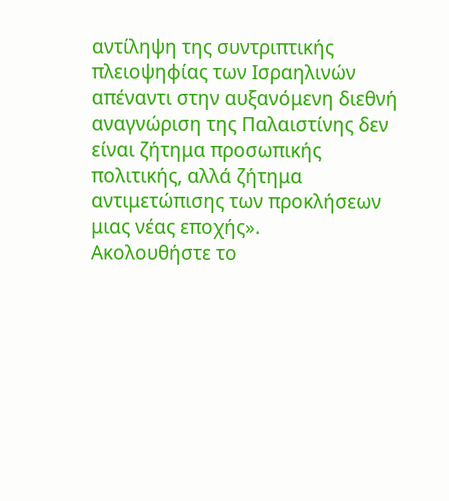αντίληψη της συντριπτικής πλειοψηφίας των Ισραηλινών απέναντι στην αυξανόμενη διεθνή αναγνώριση της Παλαιστίνης δεν είναι ζήτημα προσωπικής πολιτικής, αλλά ζήτημα αντιμετώπισης των προκλήσεων μιας νέας εποχής».
Ακολουθήστε το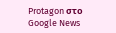Protagon στο Google News